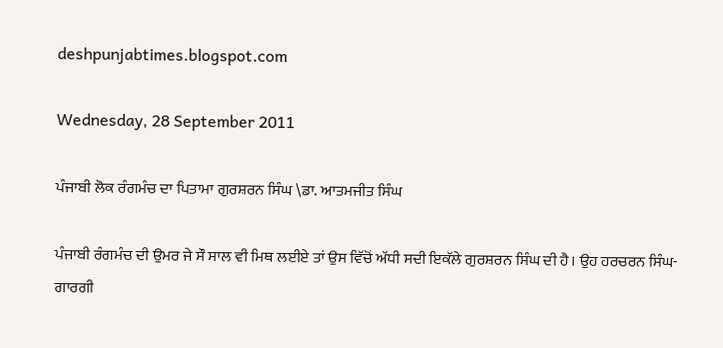deshpunjabtimes.blogspot.com

Wednesday, 28 September 2011

ਪੰਜਾਬੀ ਲੋਕ ਰੰਗਮੰਚ ਦਾ ਪਿਤਾਮਾ ਗੁਰਸ਼ਰਨ ਸਿੰਘ \ਡਾ. ਆਤਮਜੀਤ ਸਿੰਘ

ਪੰਜਾਬੀ ਰੰਗਮੰਚ ਦੀ ਉਮਰ ਜੇ ਸੌ ਸਾਲ ਵੀ ਮਿਥ ਲਈਏ ਤਾਂ ਉਸ ਵਿੱਚੋਂ ਅੱਧੀ ਸਦੀ ਇਕੱਲੇ ਗੁਰਸ਼ਰਨ ਸਿੰਘ ਦੀ ਹੈ। ਉਹ ਹਰਚਰਨ ਸਿੰਘ-ਗਾਰਗੀ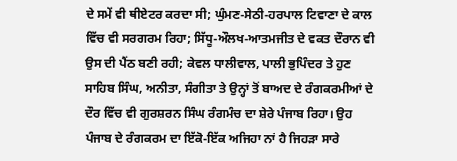ਦੇ ਸਮੇਂ ਵੀ ਥੀਏਟਰ ਕਰਦਾ ਸੀ; ਘੁੰਮਣ-ਸੇਠੀ-ਹਰਪਾਲ ਟਿਵਾਣਾ ਦੇ ਕਾਲ ਵਿੱਚ ਵੀ ਸਰਗਰਮ ਰਿਹਾ; ਸਿੱਧੂ-ਔਲਖ-ਆਤਮਜੀਤ ਦੇ ਵਕਤ ਦੌਰਾਨ ਵੀ ਉਸ ਦੀ ਪੈਂਠ ਬਣੀ ਰਹੀ; ਕੇਵਲ ਧਾਲੀਵਾਲ, ਪਾਲੀ ਭੁਪਿੰਦਰ ਤੇ ਹੁਣ ਸਾਹਿਬ ਸਿੰਘ, ਅਨੀਤਾ, ਸੰਗੀਤਾ ਤੇ ਉਨ੍ਹਾਂ ਤੋਂ ਬਾਅਦ ਦੇ ਰੰਗਕਰਮੀਆਂ ਦੇ ਦੌਰ ਵਿੱਚ ਵੀ ਗੁਰਸ਼ਰਨ ਸਿੰਘ ਰੰਗਮੰਚ ਦਾ ਸ਼ੇਰੇ ਪੰਜਾਬ ਰਿਹਾ। ਉਹ ਪੰਜਾਬ ਦੇ ਰੰਗਕਰਮ ਦਾ ਇੱਕੋ-ਇੱਕ ਅਜਿਹਾ ਨਾਂ ਹੈ ਜਿਹੜਾ ਸਾਰੇ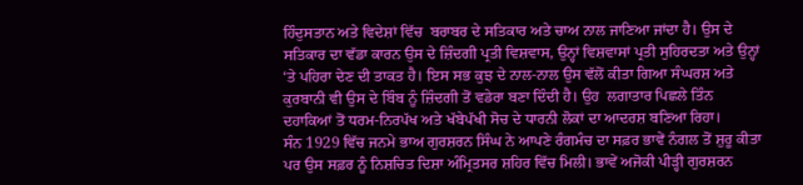ਹਿੰਦੁਸਤਾਨ ਅਤੇ ਵਿਦੇਸ਼ਾਂ ਵਿੱਚ  ਬਰਾਬਰ ਦੇ ਸਤਿਕਾਰ ਅਤੇ ਚਾਅ ਨਾਲ ਜਾਣਿਆ ਜਾਂਦਾ ਹੈ। ਉਸ ਦੇ ਸਤਿਕਾਰ ਦਾ ਵੱਡਾ ਕਾਰਨ ਉਸ ਦੇ ਜ਼ਿੰਦਗੀ ਪ੍ਰਤੀ ਵਿਸ਼ਵਾਸ, ਉਨ੍ਹਾਂ ਵਿਸ਼ਵਾਸਾਂ ਪ੍ਰਤੀ ਸੁਹਿਰਦਤਾ ਅਤੇ ਉਨ੍ਹਾਂ ‘ਤੇ ਪਹਿਰਾ ਦੇਣ ਦੀ ਤਾਕਤ ਹੈ। ਇਸ ਸਭ ਕੁਝ ਦੇ ਨਾਲ-ਨਾਲ ਉਸ ਵੱਲੋਂ ਕੀਤਾ ਗਿਆ ਸੰਘਰਸ਼ ਅਤੇ ਕੁਰਬਾਨੀ ਵੀ ਉਸ ਦੇ ਬਿੰਬ ਨੂੰ ਜ਼ਿੰਦਗੀ ਤੋਂ ਵਡੇਰਾ ਬਣਾ ਦਿੰਦੀ ਹੈ। ਉਹ  ਲਗਾਤਾਰ ਪਿਛਲੇ ਤਿੰਨ ਦਹਾਕਿਆਂ ਤੋਂ ਧਰਮ-ਨਿਰਪੱਖ ਅਤੇ ਖੱਬੇਪੱਖੀ ਸੋਚ ਦੇ ਧਾਰਨੀ ਲੋਕਾਂ ਦਾ ਆਦਰਸ਼ ਬਣਿਆ ਰਿਹਾ।
ਸੰਨ 1929 ਵਿੱਚ ਜਨਮੇ ਭਾਅ ਗੁਰਸ਼ਰਨ ਸਿੰਘ ਨੇ ਆਪਣੇ ਰੰਗਮੰਚ ਦਾ ਸਫ਼ਰ ਭਾਵੇਂ ਨੰਗਲ ਤੋਂ ਸ਼ੁਰੂ ਕੀਤਾ ਪਰ ਉਸ ਸਫ਼ਰ ਨੂੰ ਨਿਸ਼ਚਿਤ ਦਿਸ਼ਾ ਅੰਮ੍ਰਿਤਸਰ ਸ਼ਹਿਰ ਵਿੱਚ ਮਿਲੀ। ਭਾਵੇਂ ਅਜੋਕੀ ਪੀੜ੍ਹੀ ਗੁਰਸ਼ਰਨ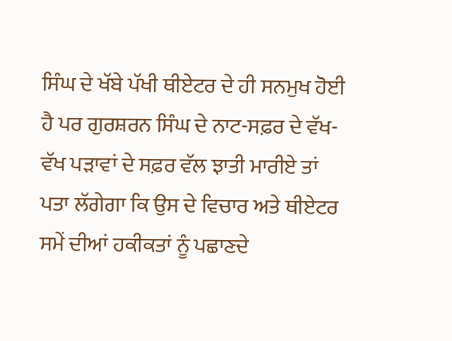ਸਿੰਘ ਦੇ ਖੱਬੇ ਪੱਖੀ ਥੀਏਟਰ ਦੇ ਹੀ ਸਨਮੁਖ ਹੋਈ ਹੈ ਪਰ ਗੁਰਸ਼ਰਨ ਸਿੰਘ ਦੇ ਨਾਟ-ਸਫ਼ਰ ਦੇ ਵੱਖ-ਵੱਖ ਪੜਾਵਾਂ ਦੇ ਸਫ਼ਰ ਵੱਲ ਝਾਤੀ ਮਾਰੀਏ ਤਾਂ ਪਤਾ ਲੱਗੇਗਾ ਕਿ ਉਸ ਦੇ ਵਿਚਾਰ ਅਤੇ ਥੀਏਟਰ ਸਮੇਂ ਦੀਆਂ ਹਕੀਕਤਾਂ ਨੂੰ ਪਛਾਣਦੇ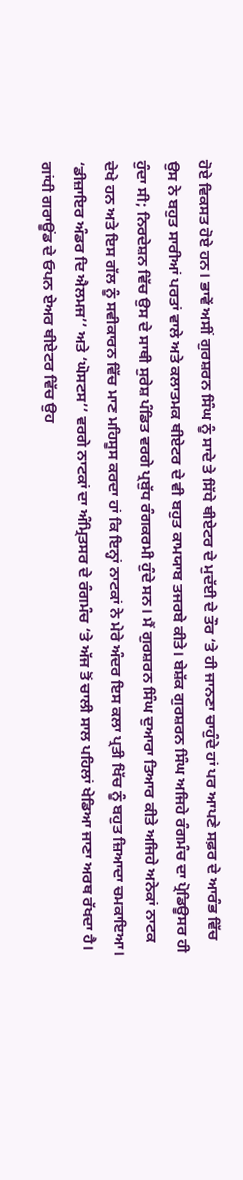ਹੋਏ ਵਿਕਸਤ ਹੋਏ ਹਨ। ਭਾਵੇਂ ਅਸੀਂ ਗੁਰਸ਼ਰਨ ਸਿੰਘ ਨੂੰ ਸਾਦੇ ਤੇ ਸਿੱਧੇ ਥੀਏਟਰ ਦੇ ਮੁਦੱਈ ਦੇ ਤੌਰ ‘ਤੇ ਹੀ ਜਾਨਣਾ ਚਾਹੁੰਦੇ ਹਾਂ ਪਰ ਆਪਣੇ ਸਫ਼ਰ ਦੇ ਆਰੰਭ ਵਿੱਚ ਉਸ ਨੇ ਬਹੁਤ ਸਾਰੀਆਂ ਪਰਤਾਂ ਵਾਲੇ ਅਤੇ ਕਲਾਤਮਕ ਥੀਏਟਰ ਦੇ ਵੀ ਬਹੁਤ ਕਾਮਯਾਬ ਤਜਰਬੇ ਕੀਤੇ। ਬੇਸ਼ੱਕ ਗੁਰਸ਼ਰਨ ਸਿੰਘ ਅਜਿਹੇ ਰੰਗਮੰਚ ਦਾ ਪ੍ਰੋਡਿਊਸਰ ਹੀ ਹੁੰਦਾ ਸੀ; ਨਿਰਦੇਸ਼ਨ ਵਿੱਚ ਉਸ ਦੇ ਸਾਥੀ ਸੁਰੇਸ਼ ਪੰਡਿਤ ਵਰਗੇ ਪ੍ਰਬੁੱਧ ਰੰਗਕਰਮੀ ਹੁੰਦੇ ਸਨ। ਮੈਂ ਗੁਰਸ਼ਰਨ ਸਿੰਘ ਦੁਆਰਾ ਤਿਆਰ ਕੀਤੇ ਅਜਿਹੇ ਅਨੇਕਾਂ ਨਾਟਕ ਦੇਖੇ ਹਨ ਅਤੇ ਇਸ ਗੱਲ ਨੂੰ ਸਵੀਕਾਰਨ ਵਿੱਚ ਮਾਣ ਮਹਿਸੂਸ ਕਰਦਾ ਹਾਂ ਕਿ ਇਨ੍ਹਾਂ ਨਾਟਕਾਂ ਨੇ ਮੇਰੇ ਅੰਦਰ ਇਸ ਕਲਾ ਪ੍ਰਤੀ ਖਿੱਚ ਨੂੰ ਬਹੁਤ ਜ਼ਿਆਦਾ ਚਮਕਾਇਆ। ‘ਡੀਜ਼ਾਇਰ ਅੰਡਰ ਦਿ ਐਲਮਜ’’ ਅਤੇ ‘ਘੋਸਟਸ’’ ਵਰਗੇ ਨਾਟਕਾਂ ਦਾ ਅੰਮ੍ਰਿਤਸਰ ਦੇ ਰੰਗਮੰਚ ‘ਤੇ ਅੱਜ ਤੋਂ ਚਾਲੀ ਸਾਲ ਪਹਿਲਾਂ ਖੇਡਿਆ ਜਾਣਾ ਅਰਥ ਰੱਖਦਾ ਹੈ। ਗਾਂਧੀ ਗਰਾਊਂਡ ਦੇ ਓਪਨ ਏਅਰ ਥੀਏਟਰ ਵਿੱਚ ਉਹ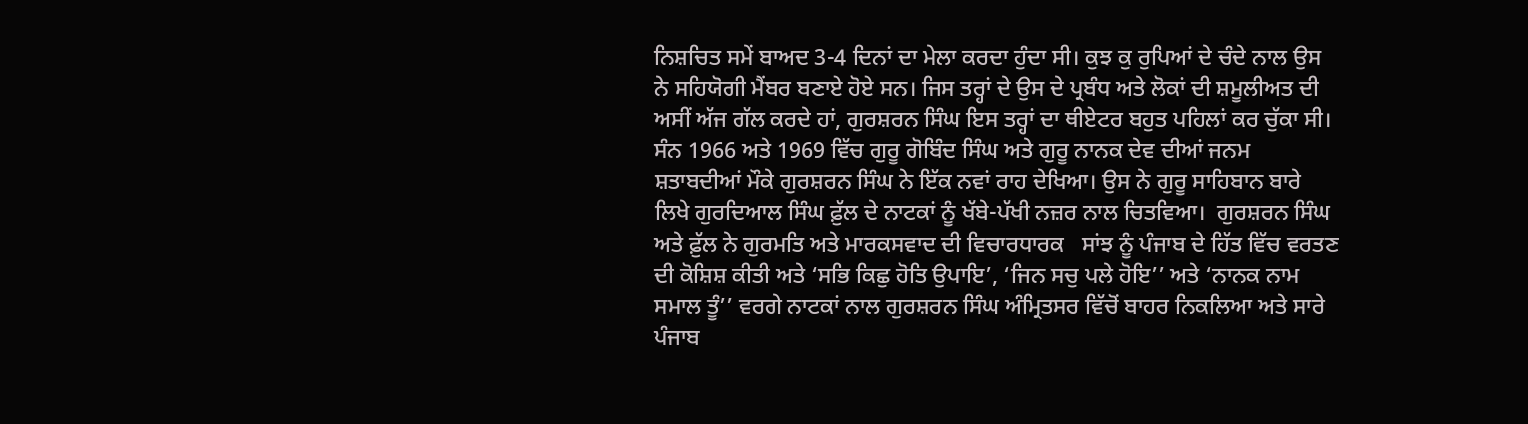ਨਿਸ਼ਚਿਤ ਸਮੇਂ ਬਾਅਦ 3-4 ਦਿਨਾਂ ਦਾ ਮੇਲਾ ਕਰਦਾ ਹੁੰਦਾ ਸੀ। ਕੁਝ ਕੁ ਰੁਪਿਆਂ ਦੇ ਚੰਦੇ ਨਾਲ ਉਸ ਨੇ ਸਹਿਯੋਗੀ ਮੈਂਬਰ ਬਣਾਏ ਹੋਏ ਸਨ। ਜਿਸ ਤਰ੍ਹਾਂ ਦੇ ਉਸ ਦੇ ਪ੍ਰਬੰਧ ਅਤੇ ਲੋਕਾਂ ਦੀ ਸ਼ਮੂਲੀਅਤ ਦੀ ਅਸੀਂ ਅੱਜ ਗੱਲ ਕਰਦੇ ਹਾਂ, ਗੁਰਸ਼ਰਨ ਸਿੰਘ ਇਸ ਤਰ੍ਹਾਂ ਦਾ ਥੀਏਟਰ ਬਹੁਤ ਪਹਿਲਾਂ ਕਰ ਚੁੱਕਾ ਸੀ।
ਸੰਨ 1966 ਅਤੇ 1969 ਵਿੱਚ ਗੁਰੂ ਗੋਬਿੰਦ ਸਿੰਘ ਅਤੇ ਗੁਰੂ ਨਾਨਕ ਦੇਵ ਦੀਆਂ ਜਨਮ ਸ਼ਤਾਬਦੀਆਂ ਮੌਕੇ ਗੁਰਸ਼ਰਨ ਸਿੰਘ ਨੇ ਇੱਕ ਨਵਾਂ ਰਾਹ ਦੇਖਿਆ। ਉਸ ਨੇ ਗੁਰੂ ਸਾਹਿਬਾਨ ਬਾਰੇ ਲਿਖੇ ਗੁਰਦਿਆਲ ਸਿੰਘ ਫ਼ੁੱਲ ਦੇ ਨਾਟਕਾਂ ਨੂੰ ਖੱਬੇ-ਪੱਖੀ ਨਜ਼ਰ ਨਾਲ ਚਿਤਵਿਆ।  ਗੁਰਸ਼ਰਨ ਸਿੰਘ ਅਤੇ ਫ਼ੁੱਲ ਨੇ ਗੁਰਮਤਿ ਅਤੇ ਮਾਰਕਸਵਾਦ ਦੀ ਵਿਚਾਰਧਾਰਕ   ਸਾਂਝ ਨੂੰ ਪੰਜਾਬ ਦੇ ਹਿੱਤ ਵਿੱਚ ਵਰਤਣ ਦੀ ਕੋਸ਼ਿਸ਼ ਕੀਤੀ ਅਤੇ ‘ਸਭਿ ਕਿਛੁ ਹੋਤਿ ਉਪਾਇ’, ‘ਜਿਨ ਸਚੁ ਪਲੇ ਹੋਇ’’ ਅਤੇ ‘ਨਾਨਕ ਨਾਮ ਸਮਾਲ ਤੂੰ’’ ਵਰਗੇ ਨਾਟਕਾਂ ਨਾਲ ਗੁਰਸ਼ਰਨ ਸਿੰਘ ਅੰਮ੍ਰਿਤਸਰ ਵਿੱਚੋਂ ਬਾਹਰ ਨਿਕਲਿਆ ਅਤੇ ਸਾਰੇ ਪੰਜਾਬ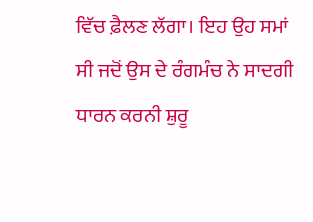ਵਿੱਚ ਫ਼ੈਲਣ ਲੱਗਾ। ਇਹ ਉਹ ਸਮਾਂ ਸੀ ਜਦੋਂ ਉਸ ਦੇ ਰੰਗਮੰਚ ਨੇ ਸਾਦਗੀ ਧਾਰਨ ਕਰਨੀ ਸ਼ੁਰੂ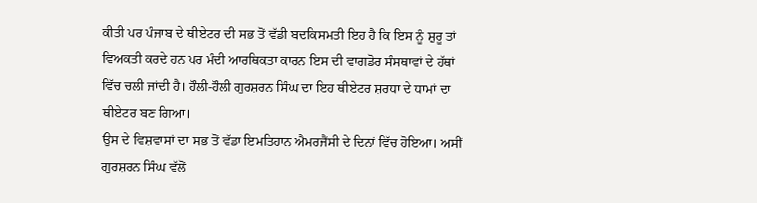ਕੀਤੀ ਪਰ ਪੰਜਾਬ ਦੇ ਥੀਏਟਰ ਦੀ ਸਭ ਤੋਂ ਵੱਡੀ ਬਦਕਿਸਮਤੀ ਇਹ ਹੈ ਕਿ ਇਸ ਨੂੰ ਸ਼ੁਰੂ ਤਾਂ ਵਿਅਕਤੀ ਕਰਦੇ ਹਨ ਪਰ ਮੰਦੀ ਆਰਥਿਕਤਾ ਕਾਰਨ ਇਸ ਦੀ ਵਾਗਡੋਰ ਸੰਸਥਾਵਾਂ ਦੇ ਹੱਥਾਂ ਵਿੱਚ ਚਲੀ ਜਾਂਦੀ ਹੈ। ਹੌਲੀ-ਹੌਲੀ ਗੁਰਸ਼ਰਨ ਸਿੰਘ ਦਾ ਇਹ ਥੀਏਟਰ ਸ਼ਰਧਾ ਦੇ ਧਾਮਾਂ ਦਾ ਥੀਏਟਰ ਬਣ ਗਿਆ।
ਉਸ ਦੇ ਵਿਸ਼ਵਾਸਾਂ ਦਾ ਸਭ ਤੋਂ ਵੱਡਾ ਇਮਤਿਹਾਨ ਐਮਰਜੈਂਸੀ ਦੇ ਦਿਨਾਂ ਵਿੱਚ ਹੋਇਆ। ਅਸੀਂ ਗੁਰਸ਼ਰਨ ਸਿੰਘ ਵੱਲੋਂ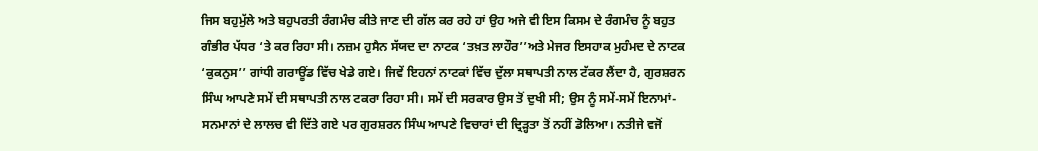ਜਿਸ ਬਹੁਮੁੱਲੇ ਅਤੇ ਬਹੁਪਰਤੀ ਰੰਗਮੰਚ ਕੀਤੇ ਜਾਣ ਦੀ ਗੱਲ ਕਰ ਰਹੇ ਹਾਂ ਉਹ ਅਜੇ ਵੀ ਇਸ ਕਿਸਮ ਦੇ ਰੰਗਮੰਚ ਨੂੰ ਬਹੁਤ ਗੰਭੀਰ ਪੱਧਰ ‘ਤੇ ਕਰ ਰਿਹਾ ਸੀ। ਨਜ਼ਮ ਹੁਸੈਨ ਸੱਯਦ ਦਾ ਨਾਟਕ ‘ਤਖ਼ਤ ਲਾਹੌਰ’’ਅਤੇ ਮੇਜਰ ਇਸਹਾਕ ਮੁਹੰਮਦ ਦੇ ਨਾਟਕ ‘ਕੁਕਨੁਸ’’ ਗਾਂਧੀ ਗਰਾਊਂਡ ਵਿੱਚ ਖੇਡੇ ਗਏ। ਜਿਵੇਂ ਇਹਨਾਂ ਨਾਟਕਾਂ ਵਿੱਚ ਦੁੱਲਾ ਸਥਾਪਤੀ ਨਾਲ ਟੱਕਰ ਲੈਂਦਾ ਹੈ, ਗੁਰਸ਼ਰਨ ਸਿੰਘ ਆਪਣੇ ਸਮੇਂ ਦੀ ਸਥਾਪਤੀ ਨਾਲ ਟਕਰਾ ਰਿਹਾ ਸੀ। ਸਮੇਂ ਦੀ ਸਰਕਾਰ ਉਸ ਤੋਂ ਦੁਖੀ ਸੀ; ਉਸ ਨੂੰ ਸਮੇਂ-ਸਮੇਂ ਇਨਾਮਾਂ-ਸਨਮਾਨਾਂ ਦੇ ਲਾਲਚ ਵੀ ਦਿੱਤੇ ਗਏ ਪਰ ਗੁਰਸ਼ਰਨ ਸਿੰਘ ਆਪਣੇ ਵਿਚਾਰਾਂ ਦੀ ਦ੍ਰਿੜ੍ਹਤਾ ਤੋਂ ਨਹੀਂ ਡੋਲਿਆ। ਨਤੀਜੇ ਵਜੋਂ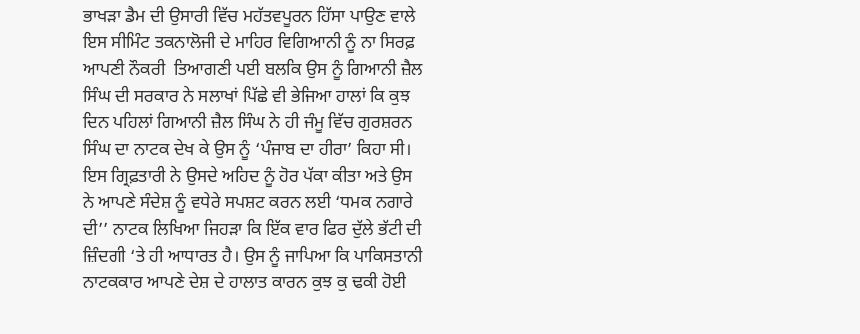ਭਾਖੜਾ ਡੈਮ ਦੀ ਉਸਾਰੀ ਵਿੱਚ ਮਹੱਤਵਪੂਰਨ ਹਿੱਸਾ ਪਾਉਣ ਵਾਲੇ ਇਸ ਸੀਮਿੰਟ ਤਕਨਾਲੋਜੀ ਦੇ ਮਾਹਿਰ ਵਿਗਿਆਨੀ ਨੂੰ ਨਾ ਸਿਰਫ਼ ਆਪਣੀ ਨੌਕਰੀ  ਤਿਆਗਣੀ ਪਈ ਬਲਕਿ ਉਸ ਨੂੰ ਗਿਆਨੀ ਜ਼ੈਲ ਸਿੰਘ ਦੀ ਸਰਕਾਰ ਨੇ ਸਲਾਖਾਂ ਪਿੱਛੇ ਵੀ ਭੇਜਿਆ ਹਾਲਾਂ ਕਿ ਕੁਝ ਦਿਨ ਪਹਿਲਾਂ ਗਿਆਨੀ ਜ਼ੈਲ ਸਿੰਘ ਨੇ ਹੀ ਜੰਮੂ ਵਿੱਚ ਗੁਰਸ਼ਰਨ ਸਿੰਘ ਦਾ ਨਾਟਕ ਦੇਖ ਕੇ ਉਸ ਨੂੰ ‘ਪੰਜਾਬ ਦਾ ਹੀਰਾ’ ਕਿਹਾ ਸੀ। ਇਸ ਗ੍ਰਿਫ਼ਤਾਰੀ ਨੇ ਉਸਦੇ ਅਹਿਦ ਨੂੰ ਹੋਰ ਪੱਕਾ ਕੀਤਾ ਅਤੇ ਉਸ ਨੇ ਆਪਣੇ ਸੰਦੇਸ਼ ਨੂੰ ਵਧੇਰੇ ਸਪਸ਼ਟ ਕਰਨ ਲਈ ‘ਧਮਕ ਨਗਾਰੇ ਦੀ’’ ਨਾਟਕ ਲਿਖਿਆ ਜਿਹੜਾ ਕਿ ਇੱਕ ਵਾਰ ਫਿਰ ਦੁੱਲੇ ਭੱਟੀ ਦੀ ਜ਼ਿੰਦਗੀ ‘ਤੇ ਹੀ ਆਧਾਰਤ ਹੈ। ਉਸ ਨੂੰ ਜਾਪਿਆ ਕਿ ਪਾਕਿਸਤਾਨੀ ਨਾਟਕਕਾਰ ਆਪਣੇ ਦੇਸ਼ ਦੇ ਹਾਲਾਤ ਕਾਰਨ ਕੁਝ ਕੁ ਢਕੀ ਹੋਈ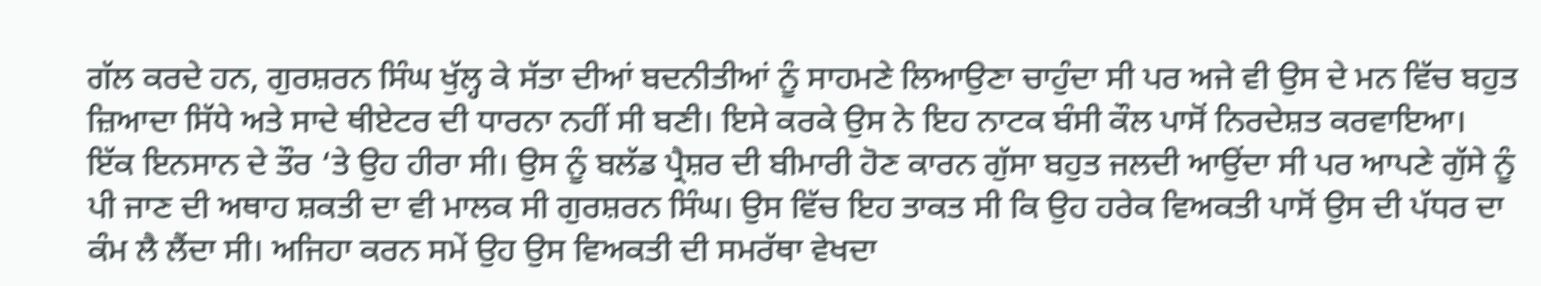ਗੱਲ ਕਰਦੇ ਹਨ, ਗੁਰਸ਼ਰਨ ਸਿੰਘ ਖੁੱਲ੍ਹ ਕੇ ਸੱਤਾ ਦੀਆਂ ਬਦਨੀਤੀਆਂ ਨੂੰ ਸਾਹਮਣੇ ਲਿਆਉਣਾ ਚਾਹੁੰਦਾ ਸੀ ਪਰ ਅਜੇ ਵੀ ਉਸ ਦੇ ਮਨ ਵਿੱਚ ਬਹੁਤ ਜ਼ਿਆਦਾ ਸਿੱਧੇ ਅਤੇ ਸਾਦੇ ਥੀਏਟਰ ਦੀ ਧਾਰਨਾ ਨਹੀਂ ਸੀ ਬਣੀ। ਇਸੇ ਕਰਕੇ ਉਸ ਨੇ ਇਹ ਨਾਟਕ ਬੰਸੀ ਕੌਲ ਪਾਸੋਂ ਨਿਰਦੇਸ਼ਤ ਕਰਵਾਇਆ।
ਇੱਕ ਇਨਸਾਨ ਦੇ ਤੌਰ ‘ਤੇ ਉਹ ਹੀਰਾ ਸੀ। ਉਸ ਨੂੰ ਬਲੱਡ ਪ੍ਰੈਸ਼ਰ ਦੀ ਬੀਮਾਰੀ ਹੋਣ ਕਾਰਨ ਗੁੱਸਾ ਬਹੁਤ ਜਲਦੀ ਆਉਂਦਾ ਸੀ ਪਰ ਆਪਣੇ ਗੁੱਸੇ ਨੂੰ ਪੀ ਜਾਣ ਦੀ ਅਥਾਹ ਸ਼ਕਤੀ ਦਾ ਵੀ ਮਾਲਕ ਸੀ ਗੁਰਸ਼ਰਨ ਸਿੰਘ। ਉਸ ਵਿੱਚ ਇਹ ਤਾਕਤ ਸੀ ਕਿ ਉਹ ਹਰੇਕ ਵਿਅਕਤੀ ਪਾਸੋਂ ਉਸ ਦੀ ਪੱਧਰ ਦਾ ਕੰਮ ਲੈ ਲੈਂਦਾ ਸੀ। ਅਜਿਹਾ ਕਰਨ ਸਮੇਂ ਉਹ ਉਸ ਵਿਅਕਤੀ ਦੀ ਸਮਰੱਥਾ ਵੇਖਦਾ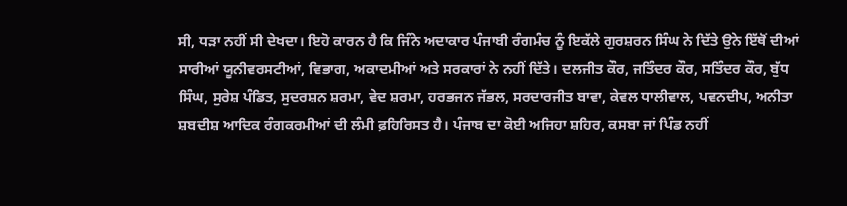ਸੀ, ਧੜਾ ਨਹੀਂ ਸੀ ਦੇਖਦਾ। ਇਹੋ ਕਾਰਨ ਹੈ ਕਿ ਜਿੰਨੇ ਅਦਾਕਾਰ ਪੰਜਾਬੀ ਰੰਗਮੰਚ ਨੂੰ ਇਕੱਲੇ ਗੁਰਸ਼ਰਨ ਸਿੰਘ ਨੇ ਦਿੱਤੇ ਉਨੇ ਇੱਥੋਂ ਦੀਆਂ ਸਾਰੀਆਂ ਯੂਨੀਵਰਸਟੀਆਂ, ਵਿਭਾਗ, ਅਕਾਦਮੀਆਂ ਅਤੇ ਸਰਕਾਰਾਂ ਨੇ ਨਹੀਂ ਦਿੱਤੇ। ਦਲਜੀਤ ਕੌਰ, ਜਤਿੰਦਰ ਕੌਰ, ਸਤਿੰਦਰ ਕੌਰ, ਬੁੱਧ ਸਿੰਘ, ਸੁਰੇਸ਼ ਪੰਡਿਤ, ਸੁਦਰਸ਼ਨ ਸ਼ਰਮਾ, ਵੇਦ ਸ਼ਰਮਾ, ਹਰਭਜਨ ਜੱਭਲ, ਸਰਦਾਰਜੀਤ ਬਾਵਾ, ਕੇਵਲ ਧਾਲੀਵਾਲ, ਪਵਨਦੀਪ, ਅਨੀਤਾ ਸ਼ਬਦੀਸ਼ ਆਦਿਕ ਰੰਗਕਰਮੀਆਂ ਦੀ ਲੰਮੀ ਫ਼ਹਿਰਿਸਤ ਹੈ। ਪੰਜਾਬ ਦਾ ਕੋਈ ਅਜਿਹਾ ਸ਼ਹਿਰ, ਕਸਬਾ ਜਾਂ ਪਿੰਡ ਨਹੀਂ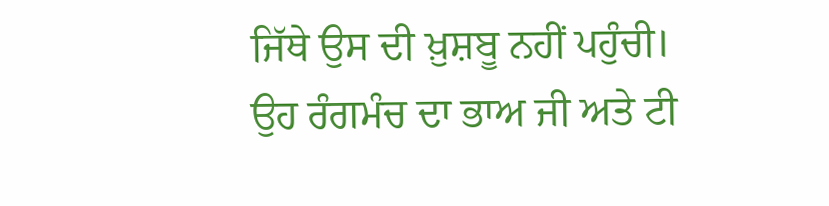ਜਿੱਥੇ ਉਸ ਦੀ ਖ਼ੁਸ਼ਬੂ ਨਹੀਂ ਪਹੁੰਚੀ। ਉਹ ਰੰਗਮੰਚ ਦਾ ਭਾਅ ਜੀ ਅਤੇ ਟੀ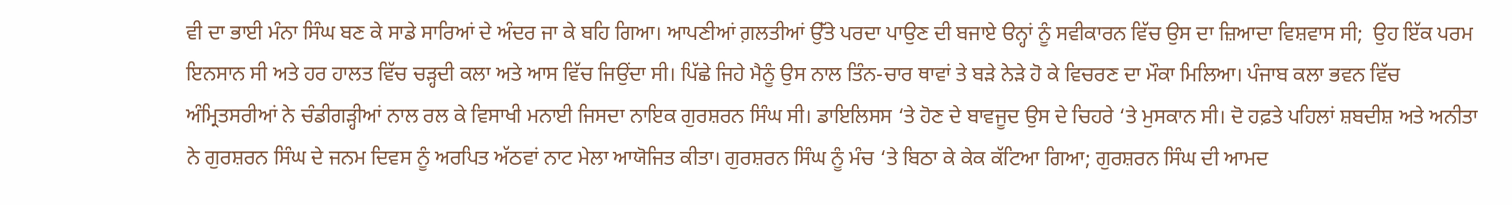ਵੀ ਦਾ ਭਾਈ ਮੰਨਾ ਸਿੰਘ ਬਣ ਕੇ ਸਾਡੇ ਸਾਰਿਆਂ ਦੇ ਅੰਦਰ ਜਾ ਕੇ ਬਹਿ ਗਿਆ। ਆਪਣੀਆਂ ਗ਼ਲਤੀਆਂ ਉੱਤੇ ਪਰਦਾ ਪਾਉਣ ਦੀ ਬਜਾਏ ੳਨ੍ਹਾਂ ਨੂੰ ਸਵੀਕਾਰਨ ਵਿੱਚ ਉਸ ਦਾ ਜ਼ਿਆਦਾ ਵਿਸ਼ਵਾਸ ਸੀ;  ਉਹ ਇੱਕ ਪਰਮ ਇਨਸਾਨ ਸੀ ਅਤੇ ਹਰ ਹਾਲਤ ਵਿੱਚ ਚੜ੍ਹਦੀ ਕਲਾ ਅਤੇ ਆਸ ਵਿੱਚ ਜਿਉਂਦਾ ਸੀ। ਪਿੱਛੇ ਜਿਹੇ ਮੈਨੂੰ ਉਸ ਨਾਲ ਤਿੰਨ-ਚਾਰ ਥਾਵਾਂ ਤੇ ਬੜੇ ਨੇੜੇ ਹੋ ਕੇ ਵਿਚਰਣ ਦਾ ਮੌਕਾ ਮਿਲਿਆ। ਪੰਜਾਬ ਕਲਾ ਭਵਨ ਵਿੱਚ ਅੰਮ੍ਰਿਤਸਰੀਆਂ ਨੇ ਚੰਡੀਗੜ੍ਹੀਆਂ ਨਾਲ ਰਲ ਕੇ ਵਿਸਾਖੀ ਮਨਾਈ ਜਿਸਦਾ ਨਾਇਕ ਗੁਰਸ਼ਰਨ ਸਿੰਘ ਸੀ। ਡਾਇਲਿਸਸ ‘ਤੇ ਹੋਣ ਦੇ ਬਾਵਜੂਦ ਉਸ ਦੇ ਚਿਹਰੇ ‘ਤੇ ਮੁਸਕਾਨ ਸੀ। ਦੋ ਹਫ਼ਤੇ ਪਹਿਲਾਂ ਸ਼ਬਦੀਸ਼ ਅਤੇ ਅਨੀਤਾ ਨੇ ਗੁਰਸ਼ਰਨ ਸਿੰਘ ਦੇ ਜਨਮ ਦਿਵਸ ਨੂੰ ਅਰਪਿਤ ਅੱਠਵਾਂ ਨਾਟ ਮੇਲਾ ਆਯੋਜਿਤ ਕੀਤਾ। ਗੁਰਸ਼ਰਨ ਸਿੰਘ ਨੂੰ ਮੰਚ ‘ਤੇ ਬਿਠਾ ਕੇ ਕੇਕ ਕੱਟਿਆ ਗਿਆ; ਗੁਰਸ਼ਰਨ ਸਿੰਘ ਦੀ ਆਮਦ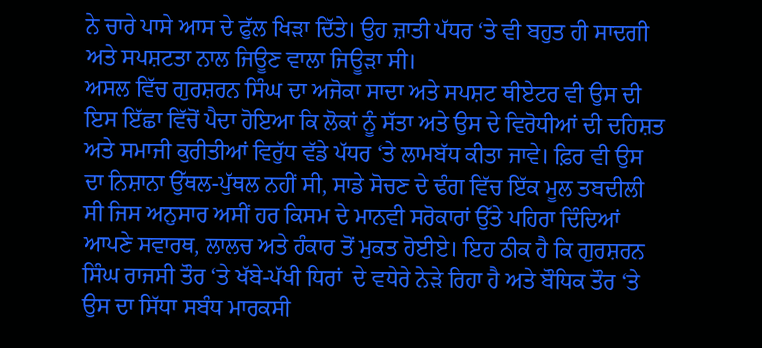ਨੇ ਚਾਰੇ ਪਾਸੇ ਆਸ ਦੇ ਫੁੱਲ ਖਿੜਾ ਦਿੱਤੇ। ਉਹ ਜ਼ਾਤੀ ਪੱਧਰ ‘ਤੇ ਵੀ ਬਹੁਤ ਹੀ ਸਾਦਗੀ ਅਤੇ ਸਪਸ਼ਟਤਾ ਨਾਲ ਜਿਊਣ ਵਾਲਾ ਜਿਊੜਾ ਸੀ।
ਅਸਲ ਵਿੱਚ ਗੁਰਸ਼ਰਨ ਸਿੰਘ ਦਾ ਅਜੋਕਾ ਸਾਦਾ ਅਤੇ ਸਪਸ਼ਟ ਥੀਏਟਰ ਵੀ ਉਸ ਦੀ ਇਸ ਇੱਛਾ ਵਿੱਚੋਂ ਪੈਦਾ ਹੋਇਆ ਕਿ ਲੋਕਾਂ ਨੂੰ ਸੱਤਾ ਅਤੇ ਉਸ ਦੇ ਵਿਰੋਧੀਆਂ ਦੀ ਦਹਿਸ਼ਤ ਅਤੇ ਸਮਾਜੀ ਕੁਰੀਤੀਆਂ ਵਿਰੁੱਧ ਵੱਡੇ ਪੱਧਰ ‘ਤੇ ਲਾਮਬੱਧ ਕੀਤਾ ਜਾਵੇ। ਫ਼ਿਰ ਵੀ ਉਸ ਦਾ ਨਿਸ਼ਾਨਾ ਉੱਥਲ-ਪੁੱਥਲ ਨਹੀਂ ਸੀ, ਸਾਡੇ ਸੋਚਣ ਦੇ ਢੰਗ ਵਿੱਚ ਇੱਕ ਮੂਲ ਤਬਦੀਲੀ ਸੀ ਜਿਸ ਅਨੁਸਾਰ ਅਸੀਂ ਹਰ ਕਿਸਮ ਦੇ ਮਾਨਵੀ ਸਰੋਕਾਰਾਂ ਉੱਤੇ ਪਹਿਰਾ ਦਿੰਦਿਆਂ ਆਪਣੇ ਸਵਾਰਥ, ਲਾਲਚ ਅਤੇ ਹੰਕਾਰ ਤੋਂ ਮੁਕਤ ਹੋਈਏ। ਇਹ ਠੀਕ ਹੈ ਕਿ ਗੁਰਸ਼ਰਨ ਸਿੰਘ ਰਾਜਸੀ ਤੌਰ ‘ਤੇ ਖੱਬੇ-ਪੱਖੀ ਧਿਰਾਂ  ਦੇ ਵਧੇਰੇ ਨੇੜੇ ਰਿਹਾ ਹੈ ਅਤੇ ਬੌਧਿਕ ਤੌਰ ‘ਤੇ ਉਸ ਦਾ ਸਿੱਧਾ ਸਬੰਧ ਮਾਰਕਸੀ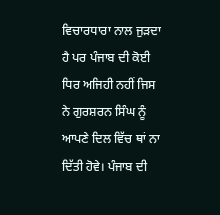ਵਿਚਾਰਧਾਰਾ ਨਾਲ ਜੁੜਦਾ ਹੈ ਪਰ ਪੰਜਾਬ ਦੀ ਕੋਈ  ਧਿਰ ਅਜਿਹੀ ਨਹੀਂ ਜਿਸ ਨੇ ਗੁਰਸ਼ਰਨ ਸਿੰਘ ਨੂੰ ਆਪਣੇ ਦਿਲ ਵਿੱਚ ਥਾਂ ਨਾ ਦਿੱਤੀ ਹੋਵੇ। ਪੰਜਾਬ ਦੀ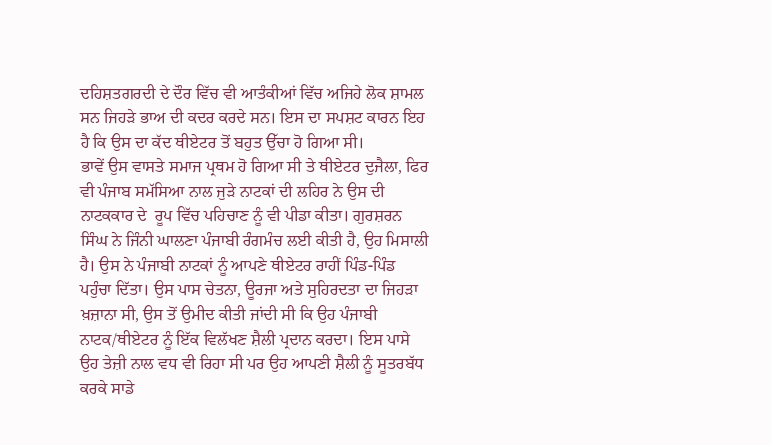ਦਹਿਸ਼ਤਗਰਦੀ ਦੇ ਦੌਰ ਵਿੱਚ ਵੀ ਆਤੰਕੀਆਂ ਵਿੱਚ ਅਜਿਹੇ ਲੋਕ ਸ਼ਾਮਲ ਸਨ ਜਿਹੜੇ ਭਾਅ ਦੀ ਕਦਰ ਕਰਦੇ ਸਨ। ਇਸ ਦਾ ਸਪਸ਼ਟ ਕਾਰਨ ਇਹ ਹੈ ਕਿ ਉਸ ਦਾ ਕੱਦ ਥੀਏਟਰ ਤੋਂ ਬਹੁਤ ਉੱਚਾ ਹੋ ਗਿਆ ਸੀ।
ਭਾਵੇਂ ਉਸ ਵਾਸਤੇ ਸਮਾਜ ਪ੍ਰਥਮ ਹੋ ਗਿਆ ਸੀ ਤੇ ਥੀਏਟਰ ਦੁਜੈਲਾ, ਫਿਰ ਵੀ ਪੰਜਾਬ ਸਮੱਸਿਆ ਨਾਲ ਜੁੜੇ ਨਾਟਕਾਂ ਦੀ ਲਹਿਰ ਨੇ ਉਸ ਦੀ ਨਾਟਕਕਾਰ ਦੇ  ਰੂਪ ਵਿੱਚ ਪਹਿਚਾਣ ਨੂੰ ਵੀ ਪੀਡਾ ਕੀਤਾ। ਗੁਰਸ਼ਰਨ ਸਿੰਘ ਨੇ ਜਿੰਨੀ ਘਾਲਣਾ ਪੰਜਾਬੀ ਰੰਗਮੰਚ ਲਈ ਕੀਤੀ ਹੈ, ਉਹ ਮਿਸਾਲੀ ਹੈ। ਉਸ ਨੇ ਪੰਜਾਬੀ ਨਾਟਕਾਂ ਨੂੰ ਆਪਣੇ ਥੀਏਟਰ ਰਾਹੀਂ ਪਿੰਡ-ਪਿੰਡ ਪਹੁੰਚਾ ਦਿੱਤਾ। ਉਸ ਪਾਸ ਚੇਤਨਾ, ਊਰਜਾ ਅਤੇ ਸੁਹਿਰਦਤਾ ਦਾ ਜਿਹੜਾ ਖ਼ਜ਼ਾਨਾ ਸੀ, ਉਸ ਤੋਂ ਉਮੀਦ ਕੀਤੀ ਜਾਂਦੀ ਸੀ ਕਿ ਉਹ ਪੰਜਾਬੀ ਨਾਟਕ/ਥੀਏਟਰ ਨੂੰ ਇੱਕ ਵਿਲੱਖਣ ਸ਼ੈਲੀ ਪ੍ਰਦਾਨ ਕਰਦਾ। ਇਸ ਪਾਸੇ ਉਹ ਤੇਜ਼ੀ ਨਾਲ ਵਧ ਵੀ ਰਿਹਾ ਸੀ ਪਰ ਉਹ ਆਪਣੀ ਸ਼ੈਲੀ ਨੂੰ ਸੂਤਰਬੱਧ ਕਰਕੇ ਸਾਡੇ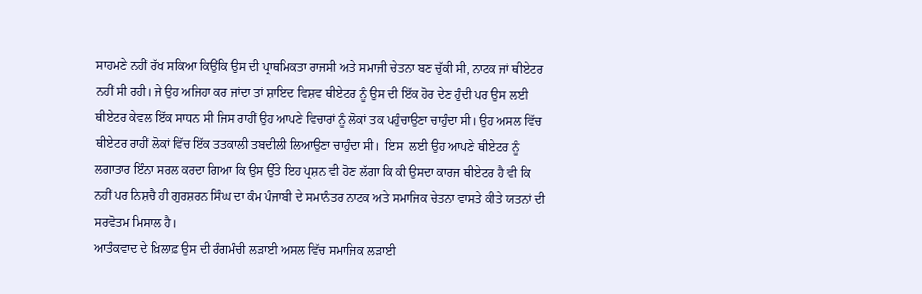ਸਾਹਮਣੇ ਨਹੀਂ ਰੱਖ ਸਕਿਆ ਕਿਉਂਕਿ ਉਸ ਦੀ ਪ੍ਰਾਥਮਿਕਤਾ ਰਾਜਸੀ ਅਤੇ ਸਮਾਜੀ ਚੇਤਨਾ ਬਣ ਚੁੱਕੀ ਸੀ, ਨਾਟਕ ਜਾਂ ਥੀਏਟਰ ਨਹੀਂ ਸੀ ਰਹੀ। ਜੇ ਉਹ ਅਜਿਹਾ ਕਰ ਜਾਂਦਾ ਤਾਂ ਸ਼ਾਇਦ ਵਿਸ਼ਵ ਥੀਏਟਰ ਨੂੰ ਉਸ ਦੀ ਇੱਕ ਹੋਰ ਦੇਣ ਹੁੰਦੀ ਪਰ ਉਸ ਲਈ ਥੀਏਟਰ ਕੇਵਲ ਇੱਕ ਸਾਧਨ ਸੀ ਜਿਸ ਰਾਹੀਂ ਉਹ ਆਪਣੇ ਵਿਚਾਰਾਂ ਨੂੰ ਲੋਕਾਂ ਤਕ ਪਹੁੰਚਾਉਣਾ ਚਾਹੁੰਦਾ ਸੀ। ਉਹ ਅਸਲ ਵਿੱਚ ਥੀਏਟਰ ਰਾਹੀਂ ਲੋਕਾਂ ਵਿੱਚ ਇੱਕ ਤਤਕਾਲੀ ਤਬਦੀਲੀ ਲਿਆਉਣਾ ਚਾਹੁੰਦਾ ਸੀ।  ਇਸ  ਲਈ ਉਹ ਆਪਣੇ ਥੀਏਟਰ ਨੂੰ ਲਗਾਤਾਰ ਇੰਨਾ ਸਰਲ ਕਰਦਾ ਗਿਆ ਕਿ ਉਸ ਉੱਤੇ ਇਹ ਪ੍ਰਸ਼ਨ ਵੀ ਹੋਣ ਲੱਗਾ ਕਿ ਕੀ ਉਸਦਾ ਕਾਰਜ ਥੀਏਟਰ ਹੈ ਵੀ ਕਿ ਨਹੀਂ ਪਰ ਨਿਸ਼ਚੈ ਹੀ ਗੁਰਸ਼ਰਨ ਸਿੰਘ ਦਾ ਕੰਮ ਪੰਜਾਬੀ ਦੇ ਸਮਾਨੰਤਰ ਨਾਟਕ ਅਤੇ ਸਮਾਜਿਕ ਚੇਤਨਾ ਵਾਸਤੇ ਕੀਤੇ ਯਤਨਾਂ ਦੀ ਸਰਵੋਤਮ ਮਿਸਾਲ ਹੈ।
ਆਤੰਕਵਾਦ ਦੇ ਖ਼ਿਲਾਫ਼ ਉਸ ਦੀ ਰੰਗਮੰਚੀ ਲੜਾਈ ਅਸਲ ਵਿੱਚ ਸਮਾਜਿਕ ਲੜਾਈ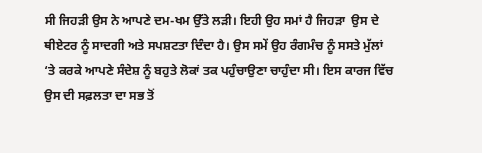ਸੀ ਜਿਹੜੀ ਉਸ ਨੇ ਆਪਣੇ ਦਮ-ਖਮ ਉੱਤੇ ਲੜੀ। ਇਹੀ ਉਹ ਸਮਾਂ ਹੈ ਜਿਹੜਾ  ਉਸ ਦੇ ਥੀਏਟਰ ਨੂੰ ਸਾਦਗੀ ਅਤੇ ਸਪਸ਼ਟਤਾ ਦਿੰਦਾ ਹੈ। ਉਸ ਸਮੇਂ ਉਹ ਰੰਗਮੰਚ ਨੂੰ ਸਸਤੇ ਮੁੱਲਾਂ ‘ਤੇ ਕਰਕੇ ਆਪਣੇ ਸੰਦੇਸ਼ ਨੂੰ ਬਹੁਤੇ ਲੋਕਾਂ ਤਕ ਪਹੁੰਚਾਉਣਾ ਚਾਹੁੰਦਾ ਸੀ। ਇਸ ਕਾਰਜ ਵਿੱਚ ਉਸ ਦੀ ਸਫ਼ਲਤਾ ਦਾ ਸਭ ਤੋਂ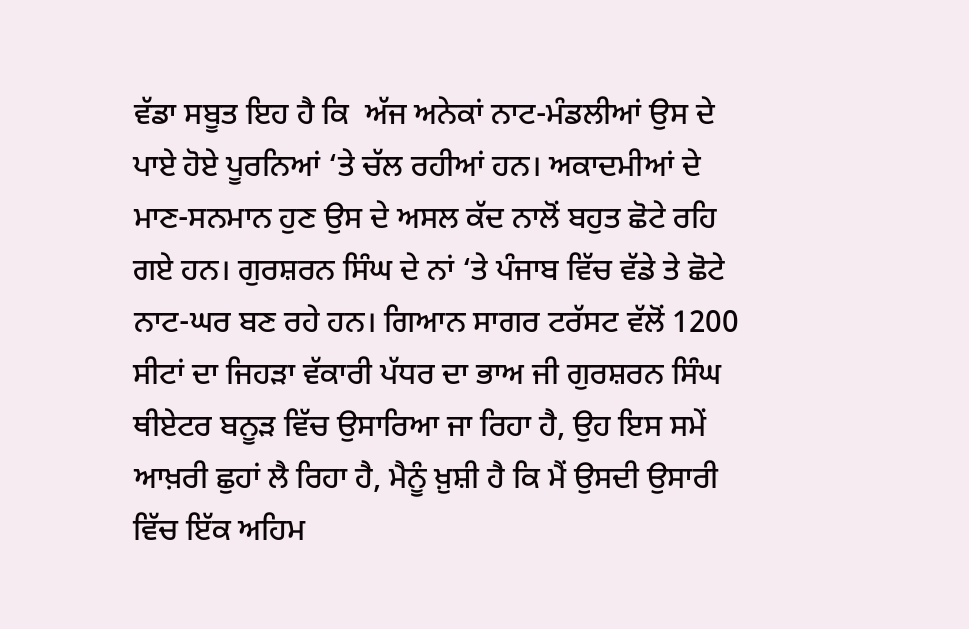ਵੱਡਾ ਸਬੂਤ ਇਹ ਹੈ ਕਿ  ਅੱਜ ਅਨੇਕਾਂ ਨਾਟ-ਮੰਡਲੀਆਂ ਉਸ ਦੇ ਪਾਏ ਹੋਏ ਪੂਰਨਿਆਂ ‘ਤੇ ਚੱਲ ਰਹੀਆਂ ਹਨ। ਅਕਾਦਮੀਆਂ ਦੇ ਮਾਣ-ਸਨਮਾਨ ਹੁਣ ਉਸ ਦੇ ਅਸਲ ਕੱਦ ਨਾਲੋਂ ਬਹੁਤ ਛੋਟੇ ਰਹਿ ਗਏ ਹਨ। ਗੁਰਸ਼ਰਨ ਸਿੰਘ ਦੇ ਨਾਂ ‘ਤੇ ਪੰਜਾਬ ਵਿੱਚ ਵੱਡੇ ਤੇ ਛੋਟੇ ਨਾਟ-ਘਰ ਬਣ ਰਹੇ ਹਨ। ਗਿਆਨ ਸਾਗਰ ਟਰੱਸਟ ਵੱਲੋਂ 1200 ਸੀਟਾਂ ਦਾ ਜਿਹੜਾ ਵੱਕਾਰੀ ਪੱਧਰ ਦਾ ਭਾਅ ਜੀ ਗੁਰਸ਼ਰਨ ਸਿੰਘ ਥੀਏਟਰ ਬਨੂੜ ਵਿੱਚ ਉਸਾਰਿਆ ਜਾ ਰਿਹਾ ਹੈ, ਉਹ ਇਸ ਸਮੇਂ ਆਖ਼ਰੀ ਛੁਹਾਂ ਲੈ ਰਿਹਾ ਹੈ, ਮੈਨੂੰ ਖ਼ੁਸ਼ੀ ਹੈ ਕਿ ਮੈਂ ਉਸਦੀ ਉਸਾਰੀ ਵਿੱਚ ਇੱਕ ਅਹਿਮ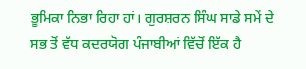ਭੂਮਿਕਾ ਨਿਭਾ ਰਿਹਾ ਹਾਂ। ਗੁਰਸ਼ਰਨ ਸਿੰਘ ਸਾਡੇ ਸਮੇਂ ਦੇ ਸਭ ਤੋਂ ਵੱਧ ਕਦਰਯੋਗ ਪੰਜਾਬੀਆਂ ਵਿੱਚੋਂ ਇੱਕ ਹੈ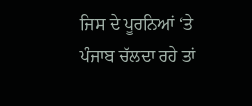ਜਿਸ ਦੇ ਪੂਰਨਿਆਂ ‘ਤੇ ਪੰਜਾਬ ਚੱਲਦਾ ਰਹੇ ਤਾਂ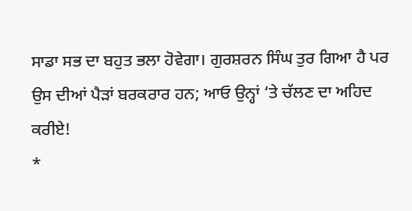ਸਾਡਾ ਸਭ ਦਾ ਬਹੁਤ ਭਲਾ ਹੋਵੇਗਾ। ਗੁਰਸ਼ਰਨ ਸਿੰਘ ਤੁਰ ਗਿਆ ਹੈ ਪਰ ਉਸ ਦੀਆਂ ਪੈੜਾਂ ਬਰਕਰਾਰ ਹਨ; ਆਓ ਉਨ੍ਹਾਂ ‘ਤੇ ਚੱਲਣ ਦਾ ਅਹਿਦ ਕਰੀਏ!
*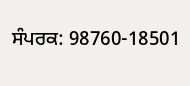ਸੰਪਰਕ: 98760-18501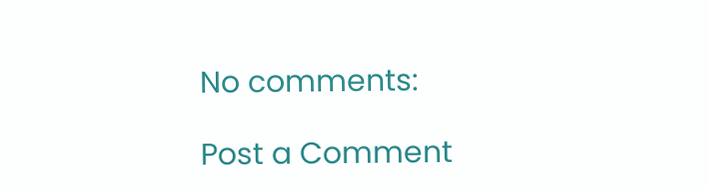No comments:

Post a Comment